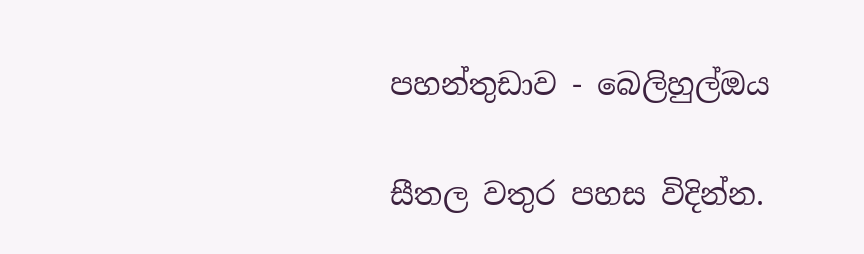පහන්තුඩාව - බෙලිහුල්ඔය

සීතල වතුර පහස විදින්න.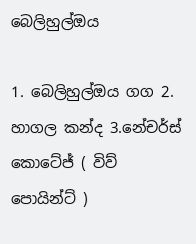බෙලිහුල්ඔය

1. බෙලිහුල්ඔය ගග 2. හාගල කන්ද 3.නේචර්ස් කොටේජ් ( විව් පොයින්ට් )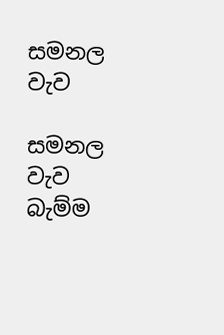සමනල වැව

සමනල වැව බැම්ම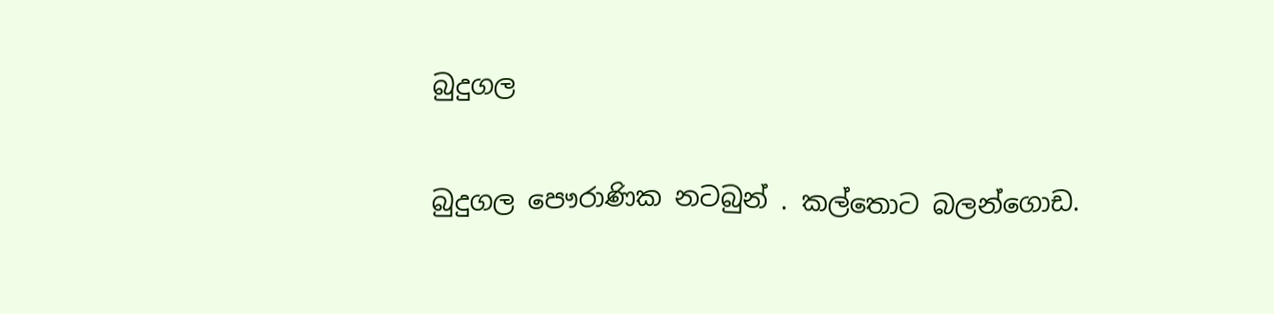බුදුගල

බුදුගල පෞරාණික නටබුන් . කල්තොට බලන්ගොඩ.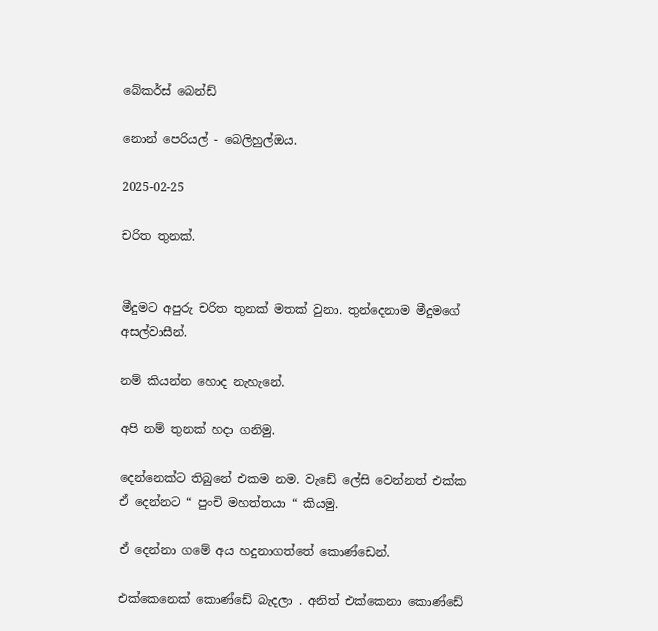බේකර්ස් බෙන්ඩ්

නොන් පෙරියල් - බෙලිහුල්ඔය.

2025-02-25

චරිත තුනක්.


මීදුමට අපුරු චරිත තුනක් මතක් වුනා. තුන්දෙනාම මීදුමගේ අසල්වාසීන්.

නම් කියන්න හොද නැහැනේ.

අපි නම් තුනක් හදා ගනිමු.

දෙන්නෙක්ට තිබුනේ එකම නම. වැඩේ ලේසි වෙන්නත් එක්ක ඒ දෙන්නට “ පුංචි මහත්තයා “ කියමු.

ඒ දෙන්නා ගමේ අය හදුනාගත්තේ කොණ්ඩෙන්.

එක්කෙනෙක් කොණ්ඩේ බැදලා . අනිත් එක්කෙනා කොණ්ඩේ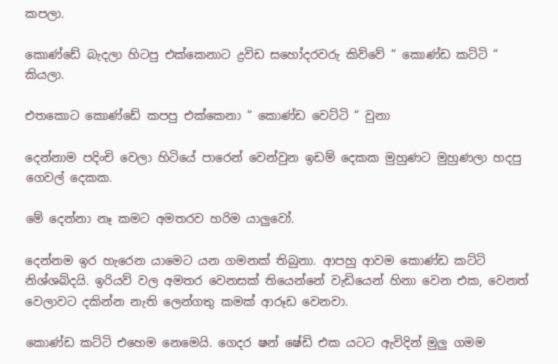කපලා.

කොණ්ඩේ බැදලා හිටපු එක්කෙනාට ද්‍රවිඩ සහෝදරවරු කිව්වේ “ කොණ්ඩ කට්ටි “ කියලා.

එතකොට කොණ්ඩේ කපපු එක්කෙනා “ කොණ්ඩ වෙට්ටි “ වුනා

දෙන්නාම පදිංචි වෙලා හිටියේ පාරෙන් වෙන්වුන ඉඩම් දෙකක මුහුණට මුහුණලා හදපු ගෙවල් දෙකක.

මේ දෙන්නා නෑ කමට අමතරව හරිම යාලුවෝ.

දෙන්නම ඉර හැරෙන යාමෙට යන ගමනක් තිබුනා. ආපහු ආවම කොණ්ඩ කට්ටි නිශ්ශබ්දයි. ඉරියව් වල අමතර වෙනසක් තියෙන්නේ වැඩියෙන් හිනා වෙන එක, වෙනත් වෙලාවට දකින්න නැති ලෙන්ගතු කමක් ආරූඩ වෙනවා.

කොණ්ඩ කට්ටි එහෙම නෙමෙයි. ගෙදර ෂන් ෂේඩි එක යටට ඇවිදින් මුලු ගමම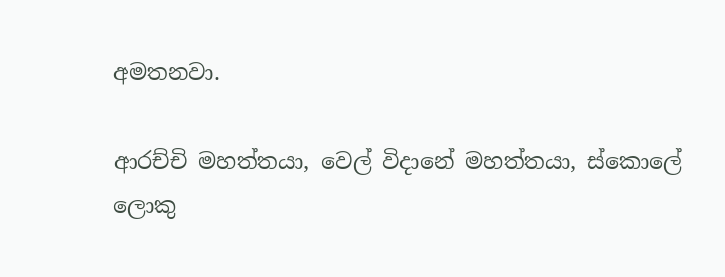අමතනවා.

ආරච්චි මහත්තයා, වෙල් විදානේ මහත්තයා, ස්කොලේ ලොකු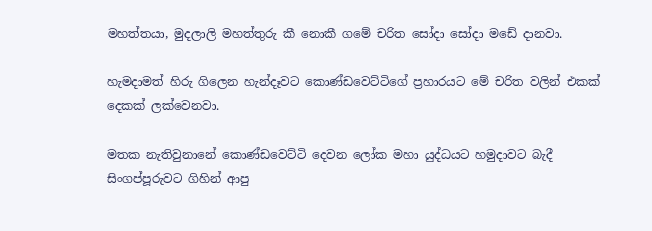මහත්තයා, මුදලාලි මහත්තුරු කී නොකී ගමේ චරිත සෝදා සෝදා මඩේ දානවා.

හැමදාමත් හිරු ගිලෙන හැන්දෑවට කොණ්ඩවෙට්ටිගේ ප්‍රහාරයට මේ චරිත වලින් එකක් දෙකක් ලක්වෙනවා.

මතක නැතිවුනානේ කොණ්ඩවෙට්ටි දෙවන ලෝක මහා යුද්ධයට හමුදාවට බැදී සිංගප්පූරුවට ගිහින් ආපු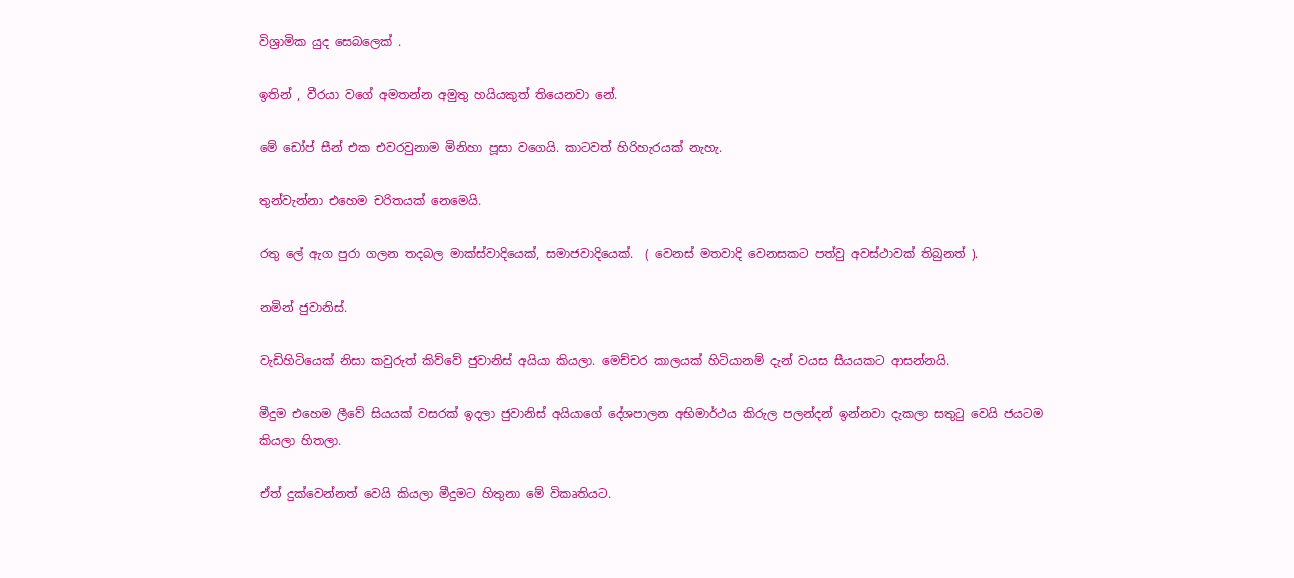විශ්‍රාමික යුද සෙබලෙක් .

ඉතින් , වීරයා වගේ අමතන්න අමුතු හයියකුත් තියෙනවා නේ.

මේ ඩෝප් සීන් එක එවරවුනාම මිනිහා පූසා වගෙයි. කාටවත් හිරිහැරයක් නැහැ.

තුන්වැන්නා එහෙම චරිතයක් නෙමෙයි.

රතු ලේ ඇග පුරා ගලන තදබල මාක්ස්වාදියෙක්, සමාජවාදියෙක්.  ( වෙනස් මතවාදි වෙනසකට පත්වු අවස්ථාවක් තිබුනත් ).

නමින් ජුවානිස්.

වැඩිහිටියෙක් නිසා කවුරුත් කිව්වේ ජුවානිස් අයියා කියලා. මෙච්චර කාලයක් හිටියානම් දැන් වයස සීයයකට ආසන්නයි.

මීදුම එහෙම ලීවේ සියයක් වසරක් ඉදලා ජුවානිස් අයියාගේ දේශපාලන අභිමාර්ථය කිරුල පලන්දන් ඉන්නවා දැකලා සතුටු වෙයි ජයටම කියලා හිතලා.

ඒත් දුක්වෙන්නත් වෙයි කියලා මීදුමට හිතුනා මේ විකෘතියට.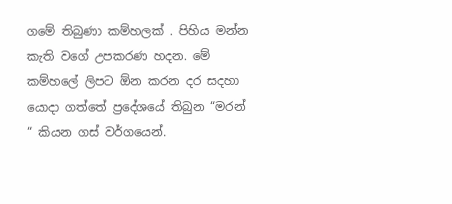ගමේ තිබුණා කම්හලක් . පිහිය මන්න කැති වගේ උපකරණ හදන. මේ කම්හලේ ලිපට ඕන කරන දර සදහා යොදා ගත්තේ ප්‍රදේශයේ තිබුන “මරන් “ කියන ගස් වර්ගයෙන්.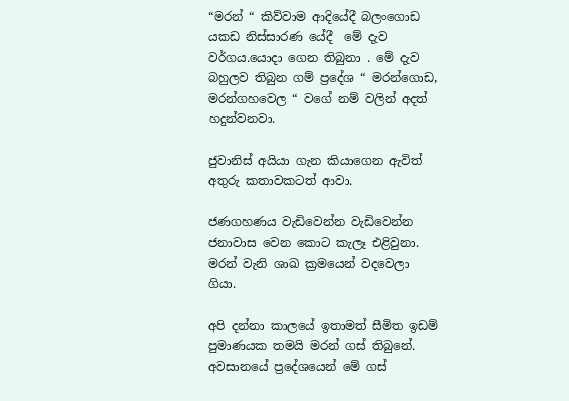“මරන් “ කිව්වාම ආදියේදී බලංගොඩ යකඩ නිස්සාරණ යේදී  මේ දැව වර්ගය.යොදා ගෙන තිබුනා . මේ දැව බහුලව තිබුන ගම් ප්‍රදේශ “ මරන්ගොඩ, මරන්ගහවෙල “ වගේ නම් වලින් අදත් හදුන්වනවා.

ජුවානිස් අයියා ගැන කියාගෙන ඇවිත් අතුරු කතාවකටත් ආවා.

ජණගහණය වැඩිවෙන්න වැඩිවෙන්න ජනාවාස වෙන කොට කැලෑ එළිවුනා. මරන් වැනි ශාඛ ක්‍රමයෙන් වදවෙලා ගියා.

අපි දන්නා කාලයේ ඉතාමත් සීමිත ඉඩම් පුමාණයක තමයි මරන් ගස් තිබුනේ. අවසානයේ ප්‍රදේශයෙන් මේ ගස්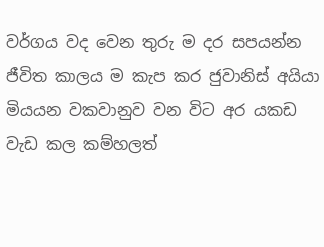වර්ගය වද වෙන තුරු ම දර සපයන්න ජීවිත කාලය ම කැප කර ජුවානිස් අයියා මියයන වකවානුව වන විට අර යකඩ වැඩ කල කම්හලත්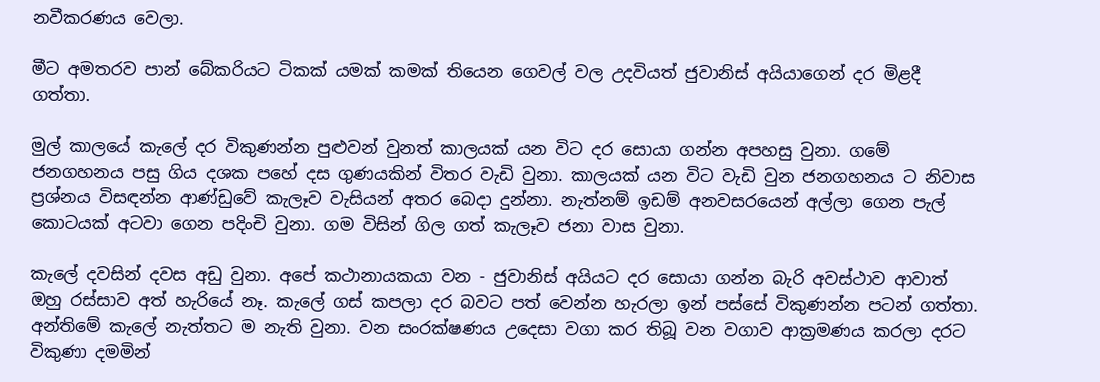නවීකරණය වෙලා.

මීට අමතරව පාන් බේකරියට ටිකක් යමක් කමක් තියෙන ගෙවල් වල උදවියත් ජුවානිස් අයියාගෙන් දර මිළදී ගත්තා.

මුල් කාලයේ කැලේ දර විකුණන්න පුළුවන් වුනත් කාලයක් යන විට දර සොයා ගන්න අපහසු වුනා. ගමේ ජනගහනය පසු ගිය දශක පහේ දස ගුණයකින් විතර වැඩි වුනා. කාලයක් යන විට වැඩි වුන ජනගහනය ට නිවාස ප්‍රශ්නය විසඳන්න ආණ්ඩුවේ කැලෑව වැසියන් අතර බෙදා දුන්නා. නැත්නම් ඉඩම් අනවසරයෙන් අල්ලා ගෙන පැල් කොටයක් අටවා ගෙන පදිංචි වුනා. ගම විසින් ගිල ගත් කැලෑව ජනා වාස වුනා.

කැලේ දවසින් දවස අඩු වුනා. අපේ කථානායකයා වන - ජුවානිස් අයියට දර සොයා ගන්න බැරි අවස්ථාව ආවාත් ඔහු රස්සාව අත් හැරියේ නෑ. කැලේ ගස් කපලා දර බවට පත් වෙන්න හැරලා ඉන් පස්සේ විකුණන්න පටන් ගත්තා. අන්තිමේ කැලේ නැත්තට ම නැති වුනා. වන සංරක්ෂණ‍ය උදෙසා වගා කර තිබූ වන වගාව ආක්‍රමණය කරලා දරට විකුණා දමමින්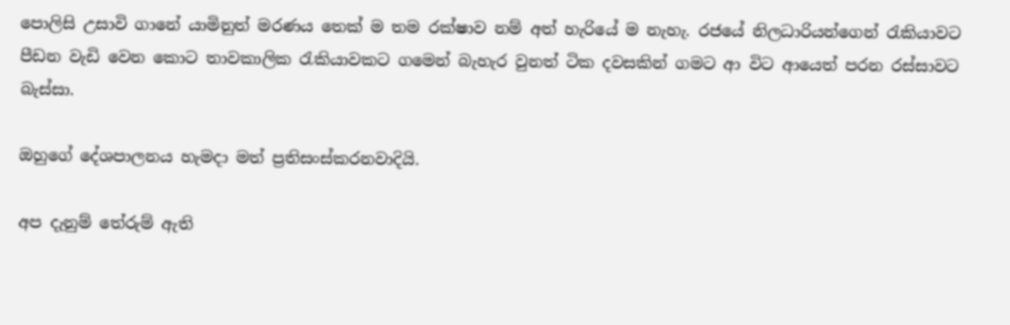පොලිසි උසාවි ගානේ යාමිනුත් මරණය තෙක් ම තම රක්ෂාව නම් අත් හැරියේ ම නැහැ. රජයේ නිලධාරියන්ගෙන් රැකියාවට පීඩන වැඩි වෙන කොට තාවකාලික රැකියාවකට ගමෙන් බැහැර වුනත් ටික දවසකින් ගමට ආ විට ආයෙත් පරන රස්සාවට බැස්සා.

ඔහුගේ දේශපාලනය හැමදා මත් ප්‍රතිසංස්කරනවාදියි.

අප දැනුම් තේරුම් ඇති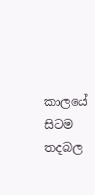කාලයේ සිටම තදබල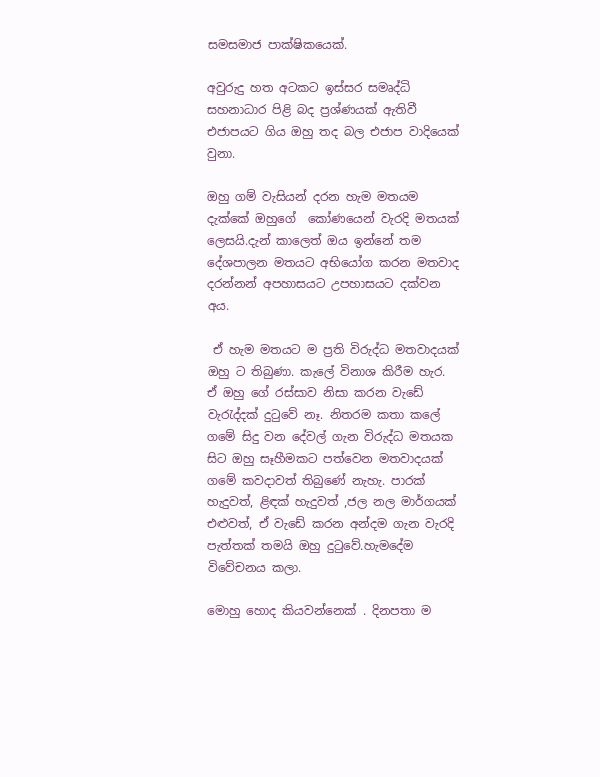සමසමාජ පාක්ෂිකයෙක්.

අවුරුදු හත අටකට ඉස්සර සමෘද්ධි සහනාධාර පිළි බද ප්‍රශ්ණයක් ඇතිවී එජාපයට ගිය ඔහු තද බල එජාප වාදියෙක් වුනා.

ඔහු ගම් වැසියන් දරන හැම මතයම දැක්කේ ඔහුගේ  කෝණයෙන් වැරදි මතයක් ලෙසයි.දැන් කාලෙත් ඔය ඉන්නේ තම දේශපාලන මතයට අභියෝග කරන මතවාද දරන්නන් අපහාසයට උපහාසයට දක්වන අය.

 ඒ හැම මතයට ම ප්‍රති විරුද්ධ මතවාදයක් ඔහු ට තිබුණා. කැලේ විනාශ කිරීම හැර. ඒ ඔහු ගේ රස්සාව නිසා කරන වැඩේ වැරැද්දක් දුටුවේ නෑ. නිතරම කතා කලේ ගමේ සිදු වන දේවල් ගැන විරුද්ධ මතයක සිට ඔහු සෑහීමකට පත්වෙන මතවාදයක් ගමේ කවදාවත් තිබුණේ නැහැ. පාරක් හැදුවත්, ළිඳක් හැදුවත් ,ජල නල මාර්ගයක් එළුවත්, ඒ වැඩේ කරන අන්දම ගැන වැරදි පැත්තක් තමයි ඔහු දුටුවේ.හැමදේම විවේචනය කලා.

මොහු හොද කියවන්නෙක් . දිනපතා ම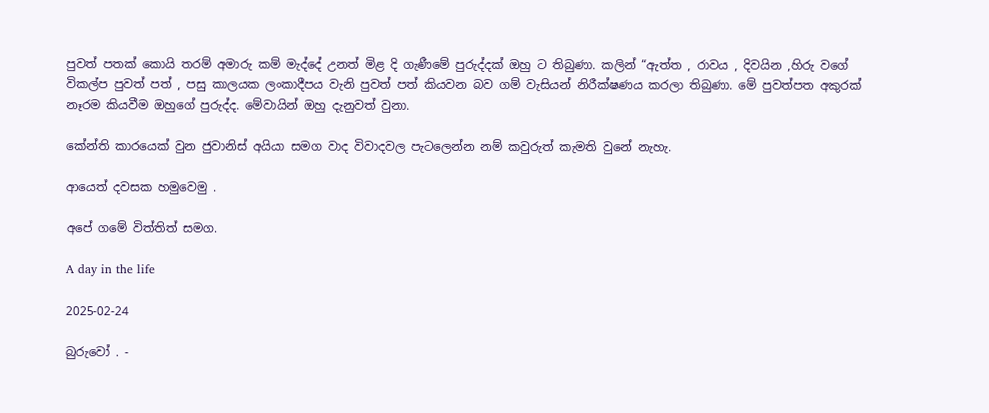පුවත් පතක් කොයි තරම් අමාරු කම් මැද්දේ උනත් මිළ දි ගැණීමේ පුරුද්දක් ඔහු ට තිබුණා. කලින් “ඇත්ත , රාවය , දිවයින ,හිරු වගේ විකල්ප පුවත් පත් , පසු කාලයක ලංකාදීපය වැනි පුවත් පත් කියවන බව ගම් වැසියන් නිරීක්ෂණ‍ය කරලා තිබුණා. මේ පුවත්පත අකුරක් නෑරම කියවීම ඔහුගේ පුරුද්ද. මේවායින් ඔහු දැනුවත් වුනා.

කේන්ති කාරයෙක් වුන ජුවානිස් අයියා සමග වාද විවාදවල පැටලෙන්න නම් කවුරුත් කැමති වුනේ නැහැ.

ආයෙත් දවසක හමුවෙමු .

අපේ ගමේ විත්තිත් සමග.

A day in the life

2025-02-24

බුරුවෝ . -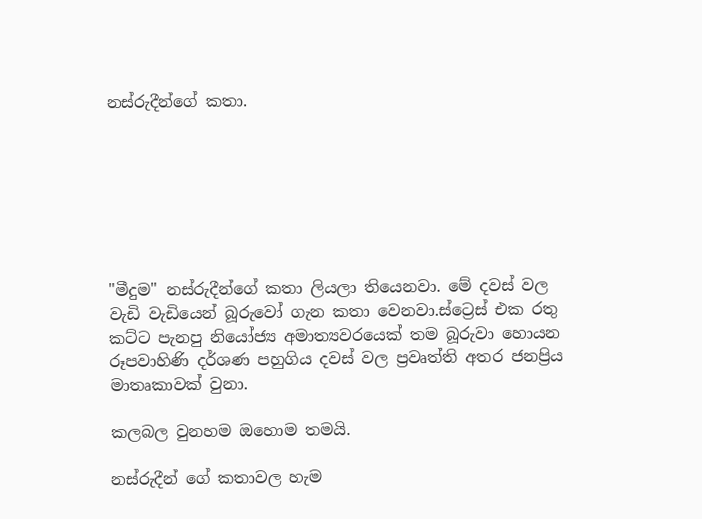නස්රුදීන්ගේ කතා.







"මීදුම" නස්රුදීන්ගේ කතා ලියලා තියෙනවා. මේ දවස් වල වැඩි වැඩියෙන් බූරුවෝ ගැන කතා වෙනවා.ස්ට්‍රෙස් එක රතු කට්ට පැනපු නියෝජ්‍ය අමාත්‍යවරයෙක් තම බූරුවා හොයන රූපවාහිණි දර්ශණ පහුගිය දවස් වල ප්‍රවෘත්ති අතර ජනප්‍රිය  මාතෘකාවක් වුනා.

කලබල වුනහම ඔහොම තමයි.

නස්රුදීන් ගේ කතාවල හැම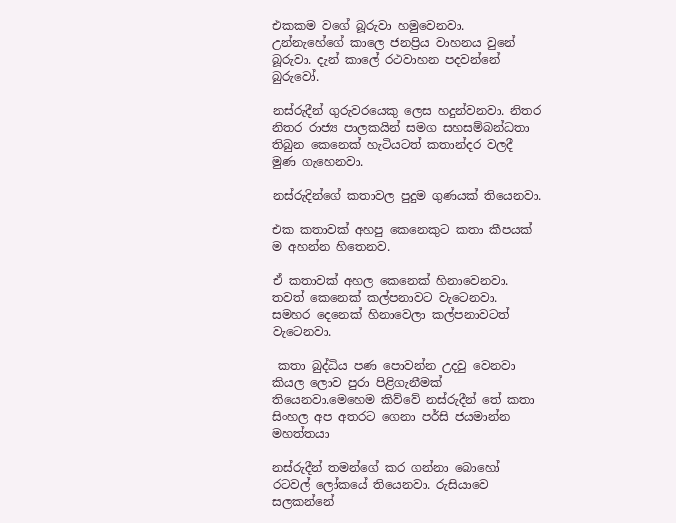එකකම වගේ බූරුවා හමුවෙනවා. උන්නැහේගේ කාලෙ ජනප්‍රිය වාහනය වුනේ බූරුවා. දැන් කාලේ රථවාහන පදවන්නේ බුරුවෝ.

නස්රුදීන් ගුරුවරයෙකු ලෙස හදුන්වනවා. නිතර නිතර රාජ්‍ය පාලකයින් සමග සහසම්බන්ධතා තිබුන කෙනෙක් හැටියටත් කතාන්දර වලදී මුණ ගැහෙනවා.

නස්රුදින්ගේ කතාවල පුදුම ගුණයක් තියෙනවා.

එක කතාවක් අහපු කෙනෙකුට කතා කීපයක් ම අහන්න හිතෙනව.

ඒ කතාවක් අහල කෙනෙක් හිනාවෙනවා. තවත් කෙනෙක් කල්පනාවට වැටෙනවා. සමහර දෙනෙක් හිනාවෙලා කල්පනාවටත් වැටෙනවා.

 කතා බුද්ධිය පණ පොවන්න උදවු වෙනවා කියල ලොව පුරා පිළිගැනීමක් තියෙනවා.මෙහෙම කිව්වේ නස්රුදීන් තේ කතා සිංහල අප අතරට ගෙනා පර්සි ජයමාන්න මහත්තයා

නස්රුදීන් තමන්ගේ කර ගන්නා බොහෝ රටවල් ලෝකයේ තියෙනවා. රුසියාවෙ සලකන්නේ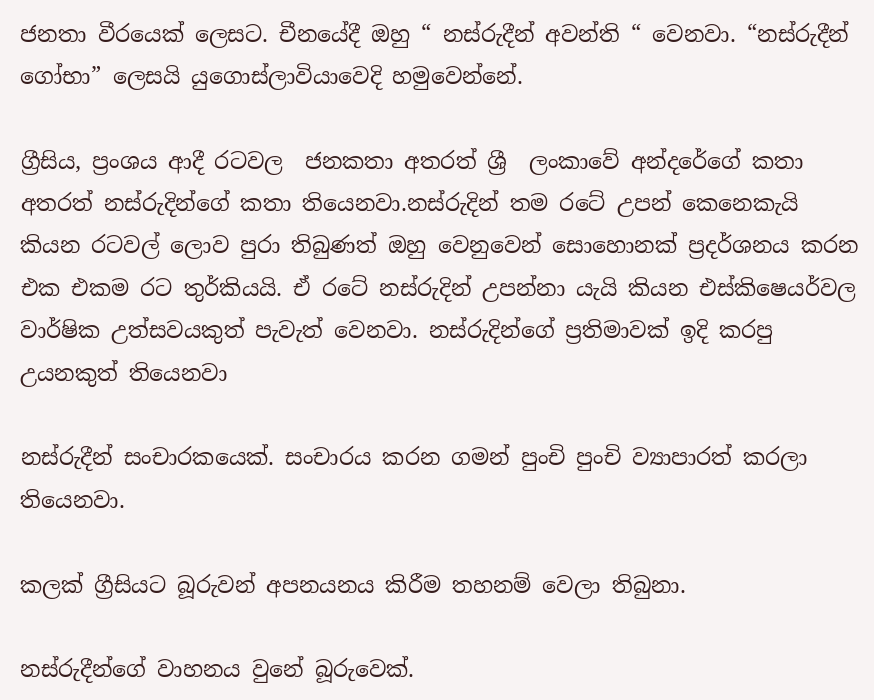ජනතා වීරයෙක් ලෙසට. චීනයේදී ඔහු “ නස්රුදීන් අවන්ති “ වෙනවා. “නස්රුදීන් ගෝභා” ලෙසයි යුගොස්ලාවියාවෙදි හමුවෙන්නේ.

ග්‍රීසිය, ප්‍රංශය ආදී රටවල  ජනකතා අතරත් ශ්‍රී  ලංකාවේ අන්දරේගේ කතා අතරත් නස්රුදින්ගේ කතා තියෙනවා.නස්රුදින් තම රටේ උපන් කෙනෙකැයි කියන රටවල් ලොව පුරා තිබුණත් ඔහු වෙනුවෙන් සොහොනක් ප්‍රදර්ශනය කරන එක එකම රට තුර්කියයි. ඒ රටේ නස්රුදින් උපන්නා යැයි කියන එස්කිෂෙයර්වල වාර්ෂික උත්සවයකුත් පැවැත් වෙනවා. නස්රුදින්ගේ ප්‍රතිමාවක් ඉදි කරපු උයනකුත් තියෙනවා

නස්රුදීන් සංචාරකයෙක්. සංචාරය කරන ගමන් පුංචි පුංචි ව්‍යාපාරත් කරලා තියෙනවා.

කලක් ග්‍රීසියට බූරුවන් අපනයනය කිරීම තහනම් වෙලා තිබුනා.

නස්රුදීන්ගේ වාහනය වුනේ බූරුවෙක්.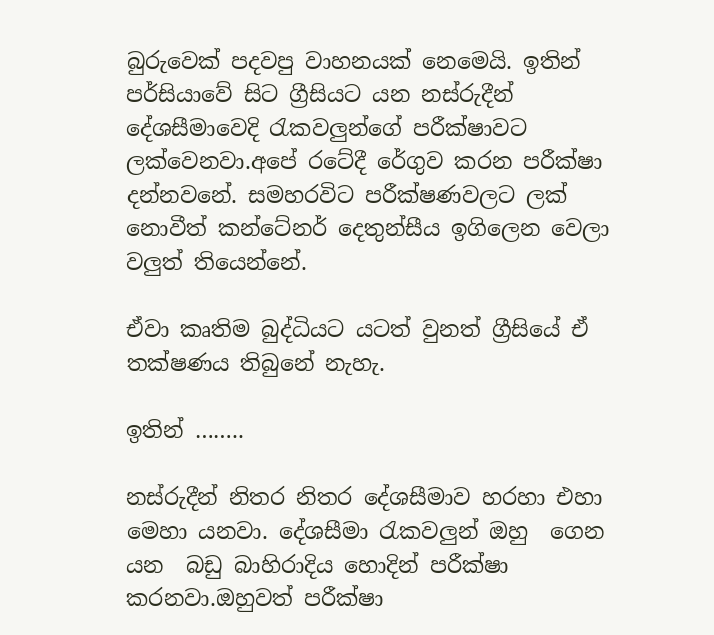බුරුවෙක් පදවපු වාහනයක් නෙමෙයි. ඉතින් පර්සියාවේ සිට ග්‍රීසියට යන නස්රුදීන් දේශසීමාවෙදි රැකවලුන්ගේ පරීක්ෂාවට ලක්වෙනවා.අපේ රටේදී රේගුව කරන පරීක්ෂා දන්නවනේ. සමහරවිට පරීක්ෂණවලට ලක් නොවීත් කන්ටේනර් දෙතුන්සීය ඉගිලෙන වෙලා වලුත් තියෙන්නේ.

ඒවා කෘතිම බුද්ධියට යටත් වුනත් ග්‍රීසියේ ඒ තක්ෂණය තිබුනේ නැහැ.

ඉතින් ……..

නස්රුදීන් නිතර නිතර දේශසීමාව හරහා එහා මෙහා යනවා. දේශසීමා රැකවලුන් ඔහු  ගෙන යන  බඩු බාහිරාදිය හොදින් පරීක්ෂා කරනවා.ඔහුවත් පරීක්ෂා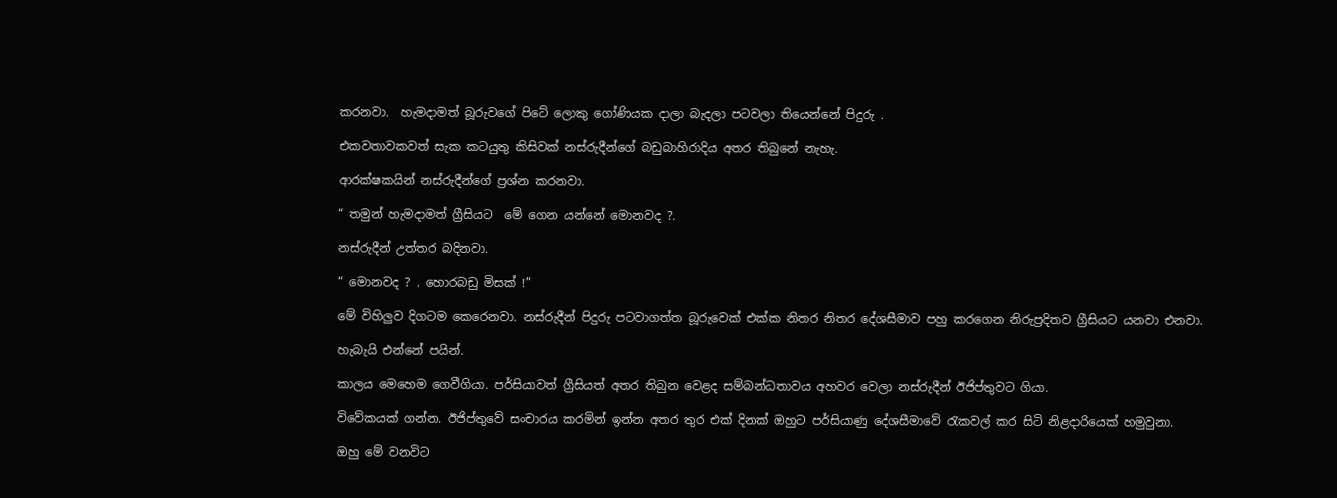කරනවා.  හැමදාමත් බූරුවගේ පිටේ ලොකු ගෝණියක දාලා බැදලා පටවලා තියෙන්නේ පිදුරු .

එකවතාවකවත් සැක කටයුතු කිසිවක් නස්රුදීන්ගේ බඩුබාහිරාදිය අතර තිබුනේ නැහැ.

ආරක්ෂකයින් නස්රුදීන්ගේ ප්‍රශ්න කරනවා.

“ තමුන් හැමදාමත් ග්‍රීසියට  මේ ගෙන යන්නේ මොනවද ?.

නස්රුදීන් උත්තර බදිනවා.

“ මොනවද ? . හොරබඩු මිසක් !”

මේ විහිලුව දිගටම කෙරෙනවා. නස්රුදීන් පිදුරු පටවාගත්ත බූරුවෙක් එක්ක නිතර නිතර දේශසීමාව පහු කරගෙන නිරුප්‍රදිතව ග්‍රීසියට යනවා එනවා.

හැබැයි එන්නේ පයින්.

කාලය මෙහෙම ගෙවීගියා. පර්සියාවත් ග්‍රීසියත් අතර තිබුන වෙළද සම්බන්ධතාවය අහවර වෙලා නස්රුදීන් ඊජිප්තුවට ගියා.

විවේකයක් ගන්න. ඊජිප්තුවේ සංචාරය කරමින් ඉන්න අතර තුර එක් දිනක් ඔහුට පර්සියාණු දේශසීමාවේ රැකවල් කර සිටි නිළදාරියෙක් හමුවුනා.

ඔහු මේ වනවිට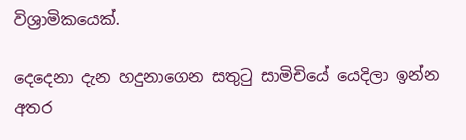විශ්‍රාමිකයෙක්.

දෙදෙනා දැන හදුනාගෙන සතුටු සාමිචියේ යෙදිලා ඉන්න අතර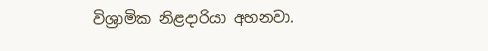විශ්‍රාමික නිළදාරියා අහනවා.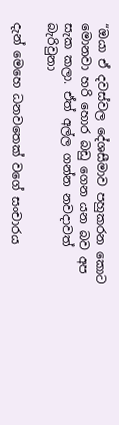“ඔයා ඒ දවස්වල දේශසීමාව පහුකරන කොට මොනවා හරි හොර බඩු ගෙන යන බව අප සැක කලා. ඒත් අල්ල ගන්න නවදාවත් බැරිවුනා

දැන් මෙහෙ ධනවතෙක් වගේ සංචාරය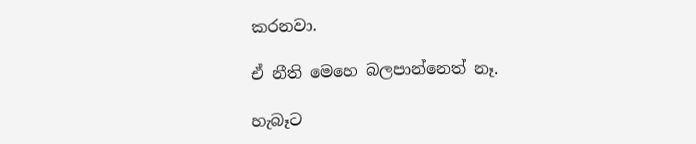කරනවා.

ඒ නීති මෙහෙ බලපාන්නෙත් නෑ.

හැබෑට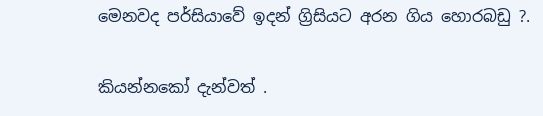මෙනවද පර්සියාවේ ඉදන් ග්‍රිසියට අරන ගිය හොරබඩු ?.

කියන්නකෝ දැන්වත් .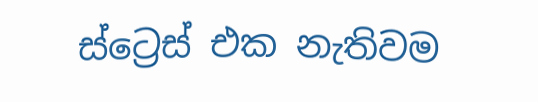ස්ට්‍රෙස් එක නැතිවම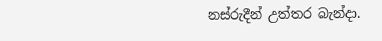නස්රුදීන් උත්තර බැන්දා.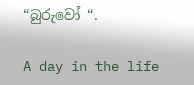“බුරුවෝ “.

A day in the life